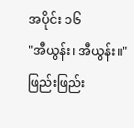အပိုင်း ၁၆
"အီယွန်း၊ အီယွန်း။"
ဖြည်းဖြည်း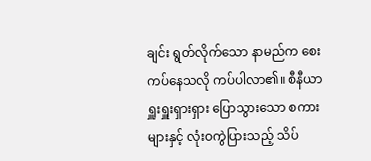ချင်း ရွတ်လိုက်သော နာမည်က စေးကပ်နေသလို ကပ်ပါလာ၏။ စီနီယာ ရှူးရှူးရှားရှား ပြောသွားသော စကားများနှင့် လုံးဝကွဲပြားသည့် သိပ်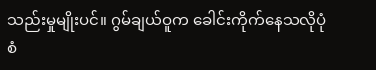သည်းမှုမျိုးပင်။ ဂွမ်ချယ်ဝူက ခေါင်းကိုက်နေသလိုပုံစံ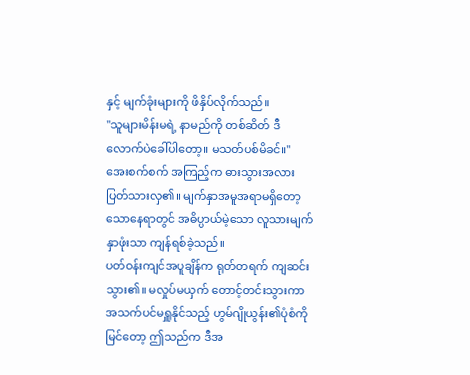နှင့် မျက်ခုံးများကို ဖိနှိပ်လိုက်သည်။
"သူများမိန်းမရဲ့ နာမည်ကို တစ်ဆိတ် ဒီလောက်ပဲခေါ်ပါတော့။ မသတ်ပစ်မိခင်။"
အေးစက်စက် အကြည့်က ဓားသွားအလား ပြတ်သားလှ၏။ မျက်နှာအမူအရာမရှိတော့သောနေရာတွင် အဓိပ္ပာယ်မဲ့သော လူသားမျက်နှာဖုံးသာ ကျန်ရစ်ခဲ့သည်။
ပတ်ဝန်းကျင်အပူချိန်က ရုတ်တရက် ကျဆင်းသွား၏။ မလှုပ်မယှက် တောင့်တင်းသွားကာ အသက်ပင်မရှူနိုင်သည့် ဟွမ်ဂျိုယွန်း၏ပုံစံကိုမြင်တော့ ဤသည်က ဒီအ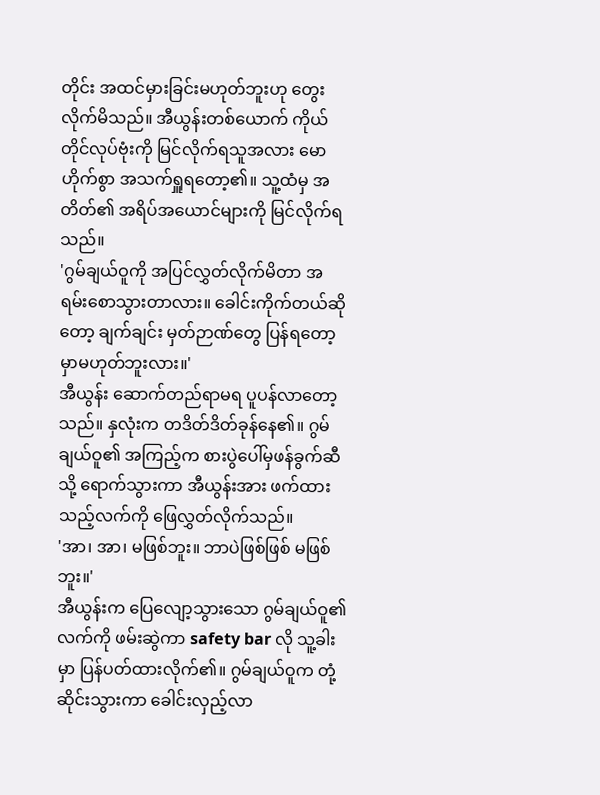တိုင်း အထင်မှားခြင်းမဟုတ်ဘူးဟု တွေးလိုက်မိသည်။ အီယွန်းတစ်ယောက် ကိုယ်တိုင်လုပ်ဗုံးကို မြင်လိုက်ရသူအလား မောဟိုက်စွာ အသက်ရှူရတော့၏။ သူ့ထံမှ အတိတ်၏ အရိပ်အယောင်များကို မြင်လိုက်ရသည်။
'ဂွမ်ချယ်ဝူကို အပြင်လွှတ်လိုက်မိတာ အရမ်းစောသွားတာလား။ ခေါင်းကိုက်တယ်ဆိုတော့ ချက်ချင်း မှတ်ဉာဏ်တွေ ပြန်ရတော့မှာမဟုတ်ဘူးလား။'
အီယွန်း ဆောက်တည်ရာမရ ပူပန်လာတော့သည်။ နှလုံးက တဒိတ်ဒိတ်ခုန်နေ၏။ ဂွမ်ချယ်ဝူ၏ အကြည့်က စားပွဲပေါ်မှဖန်ခွက်ဆီသို့ ရောက်သွားကာ အီယွန်းအား ဖက်ထားသည့်လက်ကို ဖြေလွှတ်လိုက်သည်။
'အာ၊ အာ၊ မဖြစ်ဘူး။ ဘာပဲဖြစ်ဖြစ် မဖြစ်ဘူး။'
အီယွန်းက ပြေလျော့သွားသော ဂွမ်ချယ်ဝူ၏လက်ကို ဖမ်းဆွဲကာ safety bar လို သူ့ခါးမှာ ပြန်ပတ်ထားလိုက်၏။ ဂွမ်ချယ်ဝူက တုံ့ဆိုင်းသွားကာ ခေါင်းလှည့်လာ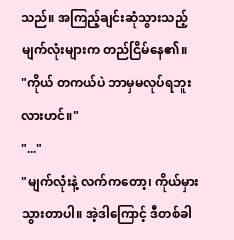သည်။ အကြည့်ချင်းဆုံသွားသည့် မျက်လုံးများက တည်ငြိမ်နေ၏။
"ကိုယ် တကယ်ပဲ ဘာမှမလုပ်ရဘူးလားဟင်။"
"..."
"မျက်လုံးနဲ့ လက်ကတော့၊ ကိုယ်မှားသွားတာပါ။ အဲ့ဒါကြောင့် ဒီတစ်ခါ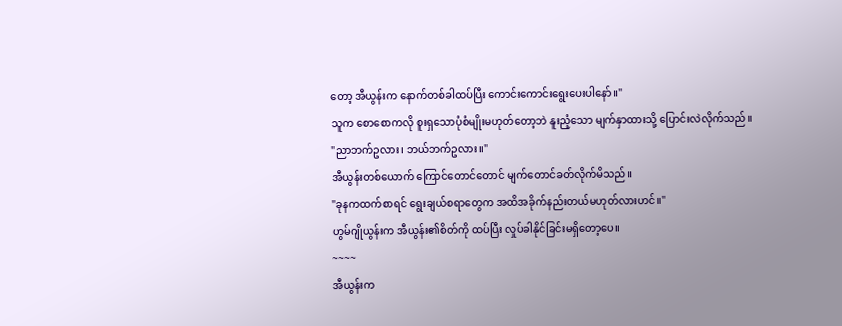တော့ အီယွန်းက နောက်တစ်ခါထပ်ပြီး ကောင်းကောင်းရွေးပေးပါနော်။"
သူက စောစောကလို စူးရှသောပုံစံမျိုးမဟုတ်တော့ဘဲ နူးညံ့သော မျက်နှာထားသို့ ပြောင်းလဲလိုက်သည်။
"ညာဘက်ဥလား၊ ဘယ်ဘက်ဥလား။"
အီယွန်းတစ်ယောက် ကြောင်တောင်တောင် မျက်တောင်ခတ်လိုက်မိသည်။
"ခုနကထက်စာရင် ရွေးချယ်စရာတွေက အထိအခိုက်နည်းတယ်မဟုတ်လားဟင်။"
ဟွမ်ဂျိုယွန်းက အီယွန်း၏စိတ်ကို ထပ်ပြီး လှုပ်ခါနိုင်ခြင်းမရှိတော့ပေ။
~~~~
အီယွန်းက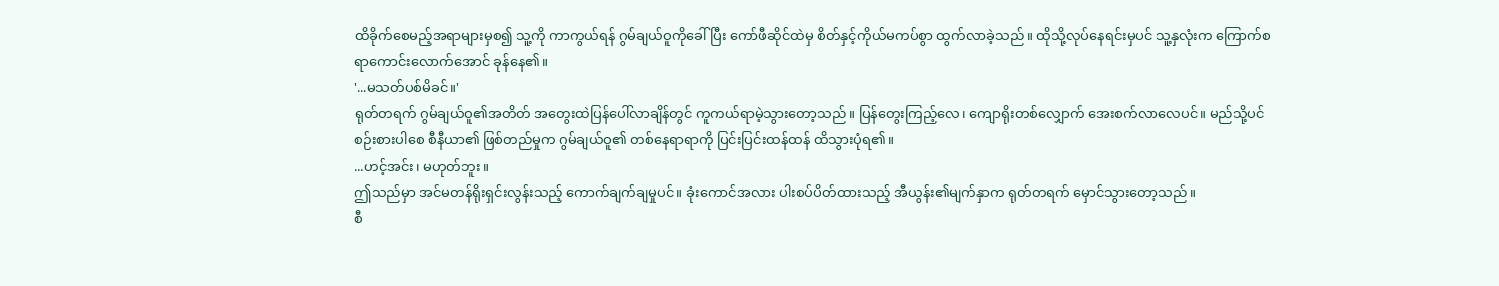ထိခိုက်စေမည့်အရာများမှစ၍ သူ့ကို ကာကွယ်ရန် ဂွမ်ချယ်ဝူကိုခေါ်ပြီး ကော်ဖီဆိုင်ထဲမှ စိတ်နှင့်ကိုယ်မကပ်စွာ ထွက်လာခဲ့သည်။ ထိုသို့လုပ်နေရင်းမှပင် သူ့နှလုံးက ကြောက်စရာကောင်းလောက်အောင် ခုန်နေ၏။
'...မသတ်ပစ်မိခင်။'
ရုတ်တရက် ဂွမ်ချယ်ဝူ၏အတိတ် အတွေးထဲပြန်ပေါ်လာချိန်တွင် ကူကယ်ရာမဲ့သွားတော့သည်။ ပြန်တွေးကြည့်လေ၊ ကျောရိုးတစ်လျှောက် အေးစက်လာလေပင်။ မည်သို့ပင်စဉ်းစားပါစေ စီနီယာ၏ ဖြစ်တည်မှုက ဂွမ်ချယ်ဝူ၏ တစ်နေရာရာကို ပြင်းပြင်းထန်ထန် ထိသွားပုံရ၏။
...ဟင့်အင်း၊ မဟုတ်ဘူး။
ဤသည်မှာ အင်မတန်ရိုးရှင်းလွန်းသည့် ကောက်ချက်ချမှုပင်။ ခုံးကောင်အလား ပါးစပ်ပိတ်ထားသည့် အီယွန်း၏မျက်နှာက ရုတ်တရက် မှောင်သွားတော့သည်။
စီ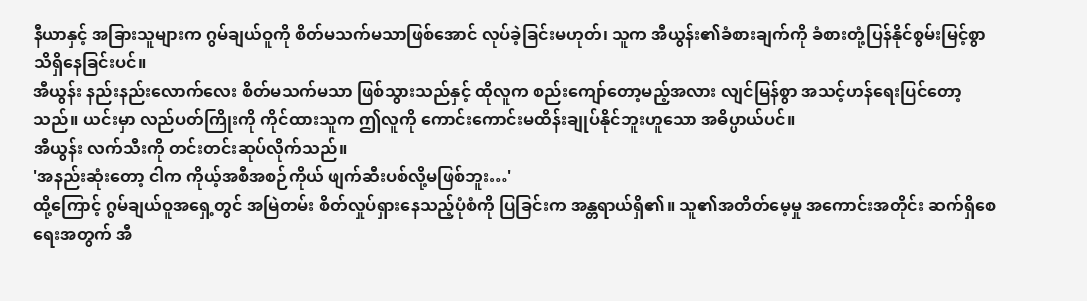နီယာနှင့် အခြားသူများက ဂွမ်ချယ်ဝူကို စိတ်မသက်မသာဖြစ်အောင် လုပ်ခဲ့ခြင်းမဟုတ်၊ သူက အီယွန်း၏ခံစားချက်ကို ခံစားတုံ့ပြန်နိုင်စွမ်းမြင့်စွာ သိရှိနေခြင်းပင်။
အီယွန်း နည်းနည်းလောက်လေး စိတ်မသက်မသာ ဖြစ်သွားသည်နှင့် ထိုလူက စည်းကျော်တော့မည့်အလား လျင်မြန်စွာ အသင့်ဟန်ရေးပြင်တော့သည်။ ယင်းမှာ လည်ပတ်ကြိုးကို ကိုင်ထားသူက ဤလူကို ကောင်းကောင်းမထိန်းချုပ်နိုင်ဘူးဟူသော အဓိပ္ပာယ်ပင်။
အီယွန်း လက်သီးကို တင်းတင်းဆုပ်လိုက်သည်။
'အနည်းဆုံးတော့ ငါက ကိုယ့်အစီအစဉ်ကိုယ် ဖျက်ဆီးပစ်လို့မဖြစ်ဘူး…'
ထို့ကြောင့် ဂွမ်ချယ်ဝူအရှေ့တွင် အမြဲတမ်း စိတ်လှုပ်ရှားနေသည့်ပုံစံကို ပြခြင်းက အန္တရာယ်ရှိ၏။ သူ၏အတိတ်မေ့မှု အကောင်းအတိုင်း ဆက်ရှိစေရေးအတွက် အီ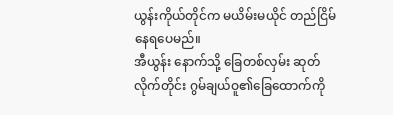ယွန်းကိုယ်တိုင်က မယိမ်းမယိုင် တည်ငြိမ်နေရပေမည်။
အီယွန်း နောက်သို့ ခြေတစ်လှမ်း ဆုတ်လိုက်တိုင်း ဂွမ်ချယ်ဝူ၏ခြေထောက်ကို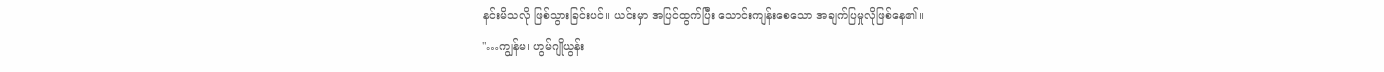နင်းမိသလို ဖြစ်သွားခြင်းပင်။ ယင်းမှာ အပြင်ထွက်ပြီး သောင်းကျန်းစေသော အချက်ပြမှုလိုဖြစ်နေ၏။
"…ကျွန်မ၊ ဟွမ်ဂျိုယွန်း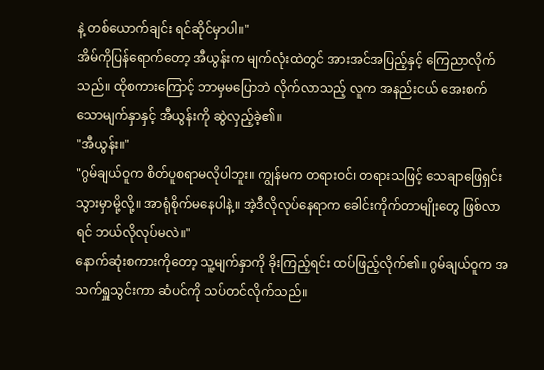နဲ့ တစ်ယောက်ချင်း ရင်ဆိုင်မှာပါ။"
အိမ်ကိုပြန်ရောက်တော့ အီယွန်းက မျက်လုံးထဲတွင် အားအင်အပြည့်နှင့် ကြေညာလိုက်သည်။ ထိုစကားကြောင့် ဘာမှမပြောဘဲ လိုက်လာသည့် လူက အနည်းငယ် အေးစက်သောမျက်နှာနှင့် အီယွန်းကို ဆွဲလှည့်ခဲ့၏။
"အီယွန်း။"
"ဂွမ်ချယ်ဝူက စိတ်ပူစရာမလိုပါဘူး။ ကျွန်မက တရားဝင်၊ တရားသဖြင့် သေချာဖြေရှင်းသွားမှာမို့လို့။ အာရုံစိုက်မနေပါနဲ့။ အဲ့ဒီလိုလုပ်နေရာက ခေါင်းကိုက်တာမျိုးတွေ ဖြစ်လာရင် ဘယ်လိုလုပ်မလဲ။"
နောက်ဆုံးစကားကိုတော့ သူ့မျက်နှာကို ခိုးကြည့်ရင်း ထပ်ဖြည့်လိုက်၏။ ဂွမ်ချယ်ဝူက အသက်ရှူသွင်းကာ ဆံပင်ကို သပ်တင်လိုက်သည်။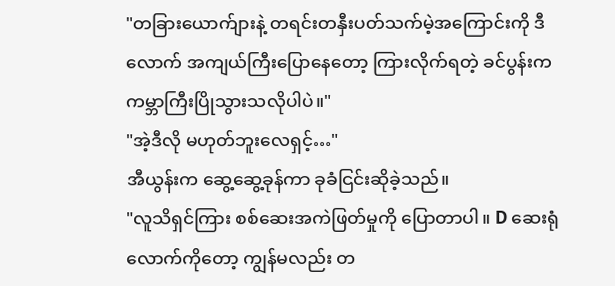"တခြားယောက်ျားနဲ့ တရင်းတနှီးပတ်သက်မဲ့အကြောင်းကို ဒီလောက် အကျယ်ကြီးပြောနေတော့ ကြားလိုက်ရတဲ့ ခင်ပွန်းက ကမ္ဘာကြီးပြိုသွားသလိုပါပဲ။"
"အဲ့ဒီလို မဟုတ်ဘူးလေရှင့်…"
အီယွန်းက ဆွေ့ဆွေ့ခုန်ကာ ခုခံငြင်းဆိုခဲ့သည်။
"လူသိရှင်ကြား စစ်ဆေးအကဲဖြတ်မှုကို ပြောတာပါ။ D ဆေးရုံလောက်ကိုတော့ ကျွန်မလည်း တ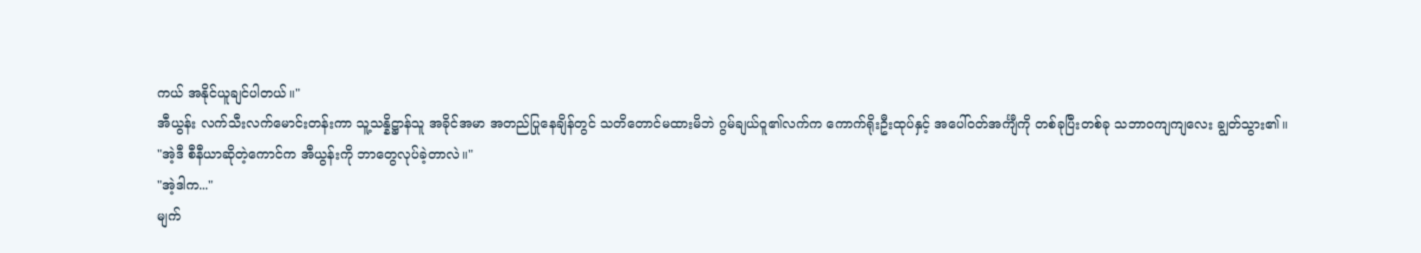ကယ် အနိုင်ယူချင်ပါတယ်။"
အီယွန်း လက်သီးလက်မောင်းတန်းကာ သူ့သန္နိဋ္ဌာန်သူ အခိုင်အမာ အတည်ပြုနေချိန်တွင် သတိတောင်မထားမိဘဲ ဂွမ်ချယ်ဝူ၏လက်က ကောက်ရိုးဦးထုပ်နှင့် အပေါ်ဝတ်အင်္ကျီကို တစ်ခုပြီးတစ်ခု သဘာဝကျကျလေး ချွတ်သွား၏။
"အဲ့ဒီ စီနီယာဆိုတဲ့ကောင်က အီယွန်းကို ဘာတွေလုပ်ခဲ့တာလဲ။"
"အဲ့ဒါက..."
မျက်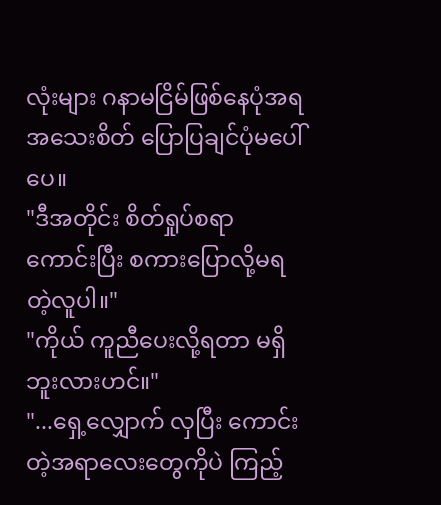လုံးများ ဂနာမငြိမ်ဖြစ်နေပုံအရ အသေးစိတ် ပြောပြချင်ပုံမပေါ်ပေ။
"ဒီအတိုင်း စိတ်ရှုပ်စရာကောင်းပြီး စကားပြောလို့မရတဲ့လူပါ။"
"ကိုယ် ကူညီပေးလို့ရတာ မရှိဘူးလားဟင်။"
"...ရှေ့လျှောက် လှပြီး ကောင်းတဲ့အရာလေးတွေကိုပဲ ကြည့်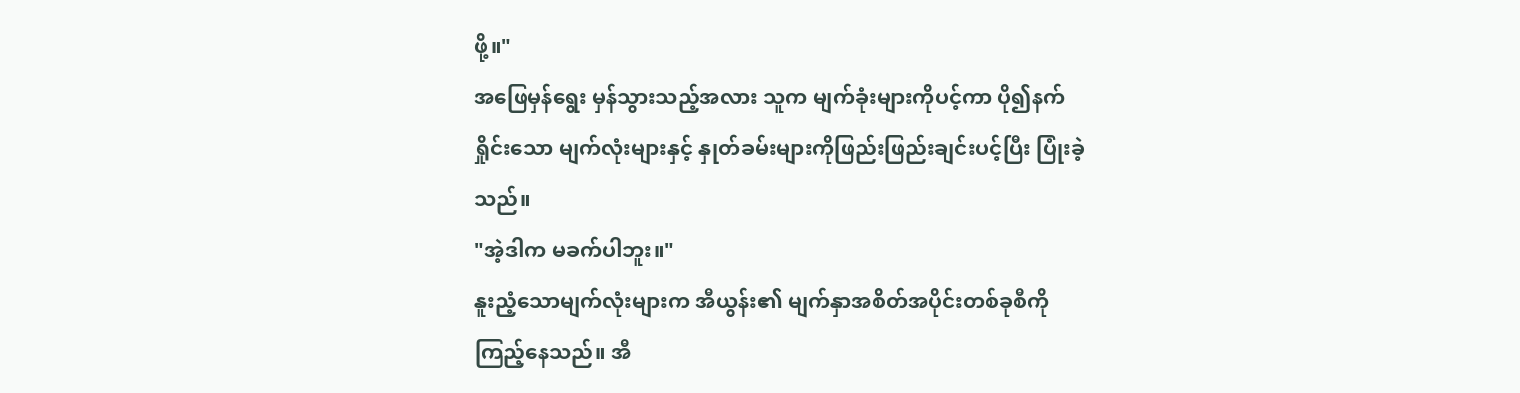ဖို့။"
အဖြေမှန်ရွေး မှန်သွားသည့်အလား သူက မျက်ခုံးများကိုပင့်ကာ ပို၍နက်ရှိုင်းသော မျက်လုံးများနှင့် နှုတ်ခမ်းများကိုဖြည်းဖြည်းချင်းပင့်ပြီး ပြုံးခဲ့သည်။
"အဲ့ဒါက မခက်ပါဘူး။"
နူးညံ့သောမျက်လုံးများက အီယွန်း၏ မျက်နှာအစိတ်အပိုင်းတစ်ခုစီကို ကြည့်နေသည်။ အီ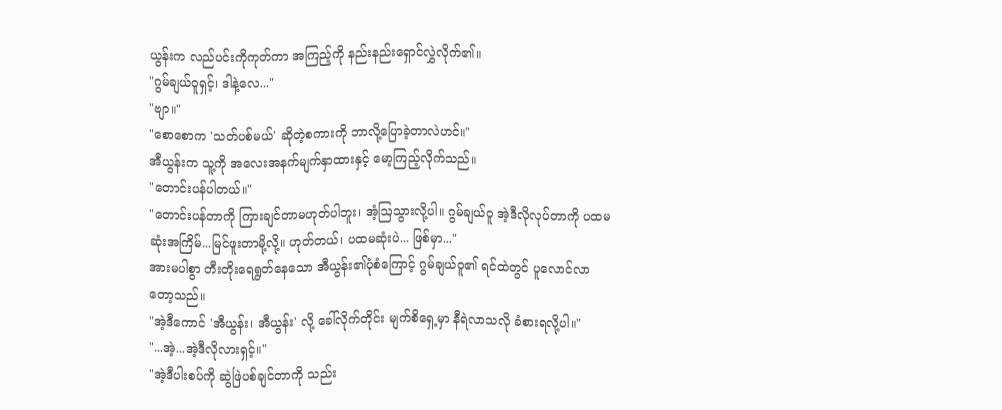ယွန်းက လည်ပင်းကိုကုတ်ကာ အကြည့်ကို နည်းနည်းရှောင်လွှဲလိုက်၏။
"ဂွမ်ချယ်ဝူရှင့်၊ ဒါနဲ့လေ..."
"ဗျာ။"
"စောစောက 'သတ်ပစ်မယ်' ဆိုတဲ့စကားကို ဘာလို့ပြောခဲ့တာလဲဟင်။"
အီယွန်းက သူ့ကို အလေးအနက်မျက်နှာထားနှင့် မော့ကြည့်လိုက်သည်။
"တောင်းပန်ပါတယ်။"
"တောင်းပန်တာကို ကြားချင်တာမဟုတ်ပါဘူး၊ အံ့ဩသွားလို့ပါ။ ဂွမ်ချယ်ဝူ အဲ့ဒီလိုလုပ်တာကို ပထမဆုံးအကြိမ်...မြင်ဖူးတာမို့လို့။ ဟုတ်တယ်၊ ပထမဆုံးပဲ... ဖြစ်မှာ..."
အားမပါစွာ တီးတိုးရေရွတ်နေသော အီယွန်း၏ပုံစံကြောင့် ဂွမ်ချယ်ဝူ၏ ရင်ထဲတွင် ပူလောင်လာတော့သည်။
"အဲ့ဒီကောင် 'အီယွန်း၊ အီယွန်း' လို့ ခေါ်လိုက်တိုင်း မျက်စိရှေ့မှာ နီရဲလာသလို ခံစားရလို့ပါ။"
"...အဲ့...အဲ့ဒီလိုလားရှင့်။"
"အဲ့ဒီပါးစပ်ကို ဆွဲဖြဲပစ်ချင်တာကို သည်း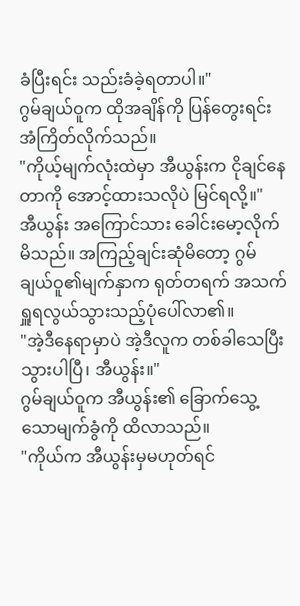ခံပြီးရင်း သည်းခံခဲ့ရတာပါ။"
ဂွမ်ချယ်ဝူက ထိုအချိန်ကို ပြန်တွေးရင်း အံကြိတ်လိုက်သည်။
"ကိုယ့်မျက်လုံးထဲမှာ အီယွန်းက ငိုချင်နေတာကို အောင့်ထားသလိုပဲ မြင်ရလို့။"
အီယွန်း အကြောင်သား ခေါင်းမော့လိုက်မိသည်။ အကြည့်ချင်းဆုံမိတော့ ဂွမ်ချယ်ဝူ၏မျက်နှာက ရုတ်တရက် အသက်ရှူရလွယ်သွားသည့်ပုံပေါ်လာ၏။
"အဲ့ဒီနေရာမှာပဲ အဲ့ဒီလူက တစ်ခါသေပြီးသွားပါပြီ၊ အီယွန်း။"
ဂွမ်ချယ်ဝူက အီယွန်း၏ ခြောက်သွေ့သောမျက်ခွံကို ထိလာသည်။
"ကိုယ်က အီယွန်းမှမဟုတ်ရင်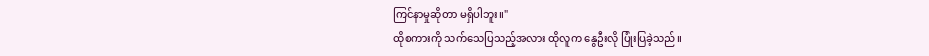ကြင်နာမှုဆိုတာ မရှိပါဘူး။"
ထိုစကားကို သက်သေပြသည့်အလား ထိုလူက နွေဦးလို ပြုံးပြခဲ့သည်။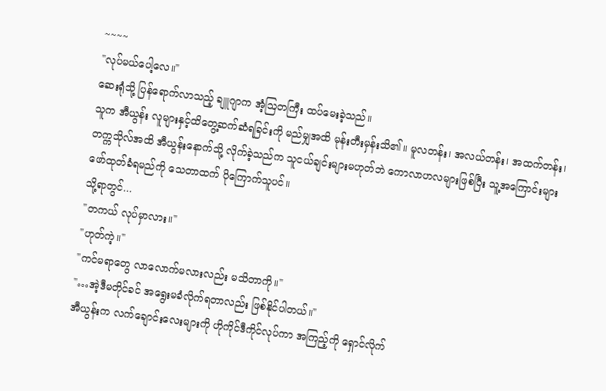~~~~
"လုပ်မယ်ပေါ့လေ။"
ဆေးရုံသို့ ပြန်ရောက်လာသည့် ချူဂျာက အံ့ဩတကြီး ထပ်မေးခဲ့သည်။
သူက အီယွန်း လူများနှင့်ထိတွေ့ဆက်ဆံရခြင်းကို မည်မျှအထိ မုန်းတီးမှန်းသိ၏။ မူလတန်း၊ အလယ်တန်း၊ အထက်တန်း၊ တက္ကသိုလ်အထိ အီယွန်းနောက်သို့ လိုက်ခဲ့သည်က သူငယ်ချင်းများမဟုတ်ဘဲ ကောလာဟလများဖြစ်ပြီး သူ့အကြောင်းများ ဖော်ထုတ်ခံရမည်ကို သေတာထက် ပိုကြောက်သူပင်။
သို့ရာတွင်...
"တကယ် လုပ်မှာလား။"
"ဟုတ်ကဲ့။"
"ကင်မရာတွေ လာလောက်မလားလည်း မသိတာကို။"
"…အဲ့ဒီမတိုင်ခင် အရွေးမခံလိုက်ရတာလည်း ဖြစ်နိုင်ပါတယ်။"
အီယွန်းက လက်ချောင်းလေးများကို ဟိုကိုင်ဒီကိုင်လုပ်ကာ အကြည့်ကို ရှောင်လိုက်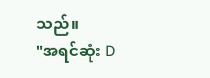သည်။
"အရင်ဆုံး D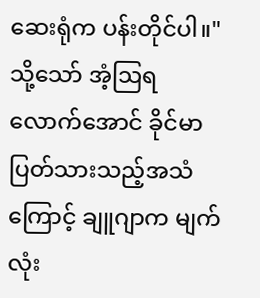ဆေးရုံက ပန်းတိုင်ပါ။"
သို့သော် အံ့ဩရလောက်အောင် ခိုင်မာပြတ်သားသည့်အသံကြောင့် ချူဂျာက မျက်လုံး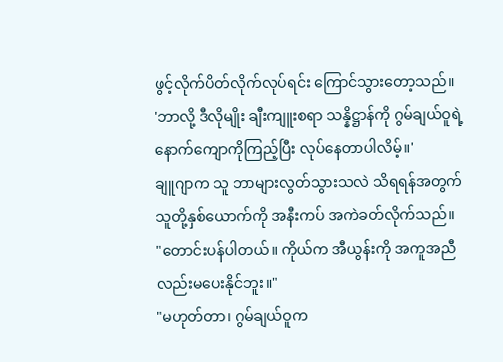ဖွင့်လိုက်ပိတ်လိုက်လုပ်ရင်း ကြောင်သွားတော့သည်။
'ဘာလို့ ဒီလိုမျိုး ချီးကျူးစရာ သန္နိဋ္ဌာန်ကို ဂွမ်ချယ်ဝူရဲ့နောက်ကျောကိုကြည့်ပြီး လုပ်နေတာပါလိမ့်။'
ချူဂျာက သူ ဘာများလွတ်သွားသလဲ သိရရန်အတွက် သူတို့နှစ်ယောက်ကို အနီးကပ် အကဲခတ်လိုက်သည်။
"တောင်းပန်ပါတယ်။ ကိုယ်က အီယွန်းကို အကူအညီလည်းမပေးနိုင်ဘူး။"
"မဟုတ်တာ၊ ဂွမ်ချယ်ဝူက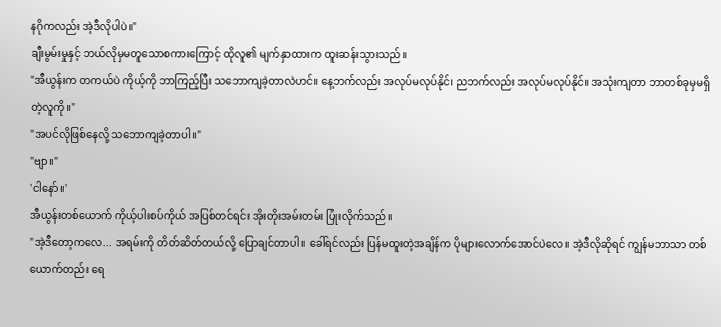နဂိုကလည်း အဲ့ဒီလိုပါပဲ။"
ချီးမွမ်းမှုနှင့် ဘယ်လိုမှမတူသောစကားကြောင့် ထိုလူ၏ မျက်နှာထားက ထူးဆန်းသွားသည်။
"အီယွန်းက တကယ်ပဲ ကိုယ့်ကို ဘာကြည့်ပြီး သဘောကျခဲ့တာလဲဟင်။ နေ့ဘက်လည်း အလုပ်မလုပ်နိုင်၊ ညဘက်လည်း အလုပ်မလုပ်နိုင်။ အသုံးကျတာ ဘာတစ်ခုမှမရှိတဲ့လူကို။"
"အပင်လိုဖြစ်နေလို့ သဘောကျခဲ့တာပါ။"
"ဗျာ။"
'ငါနော်။'
အီယွန်းတစ်ယောက် ကိုယ့်ပါးစပ်ကိုယ် အပြစ်တင်ရင်း အိုးတိုးအမ်းတမ်း ပြုံးလိုက်သည်။
"အဲ့ဒီတော့ကလေ... အရမ်းကို တိတ်ဆိတ်တယ်လို့ ပြောချင်တာပါ။ ခေါ်ရင်လည်း ပြန်မထူးတဲ့အချိန်က ပိုများလောက်အောင်ပဲလေ။ အဲ့ဒီလိုဆိုရင် ကျွန်မဘာသာ တစ်ယောက်တည်း ရေ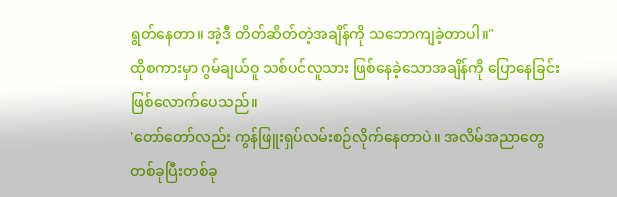ရွတ်နေတာ။ အဲ့ဒီ တိတ်ဆိတ်တဲ့အချိန်ကို သဘောကျခဲ့တာပါ။"
ထိုစကားမှာ ဂွမ်ချယ်ဝူ သစ်ပင်လူသား ဖြစ်နေခဲ့သောအချိန်ကို ပြောနေခြင်း ဖြစ်လောက်ပေသည်။
'တော်တော်လည်း ကွန်ဖြူးရှပ်လမ်းစဉ်လိုက်နေတာပဲ။ အလိမ်အညာတွေ တစ်ခုပြီးတစ်ခု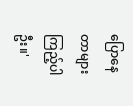ပြောနေတာများ ကြည့်ပါဦး။'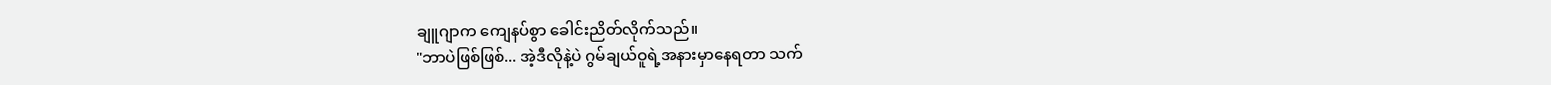ချူဂျာက ကျေနပ်စွာ ခေါင်းညိတ်လိုက်သည်။
"ဘာပဲဖြစ်ဖြစ်... အဲ့ဒီလိုနဲ့ပဲ ဂွမ်ချယ်ဝူရဲ့အနားမှာနေရတာ သက်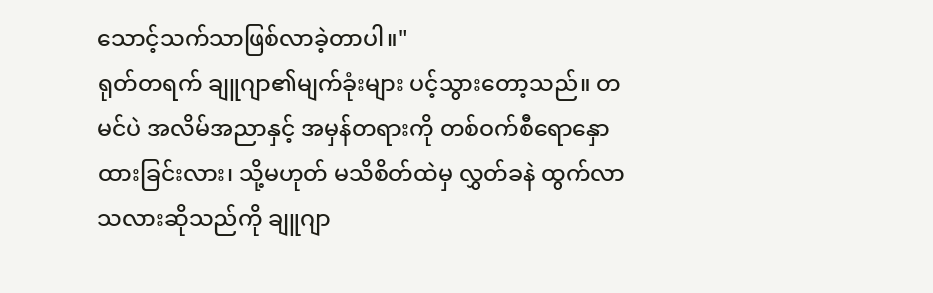သောင့်သက်သာဖြစ်လာခဲ့တာပါ။"
ရုတ်တရက် ချူဂျာ၏မျက်ခုံးများ ပင့်သွားတော့သည်။ တမင်ပဲ အလိမ်အညာနှင့် အမှန်တရားကို တစ်ဝက်စီရောနှောထားခြင်းလား၊ သို့မဟုတ် မသိစိတ်ထဲမှ လွှတ်ခနဲ ထွက်လာသလားဆိုသည်ကို ချူဂျာ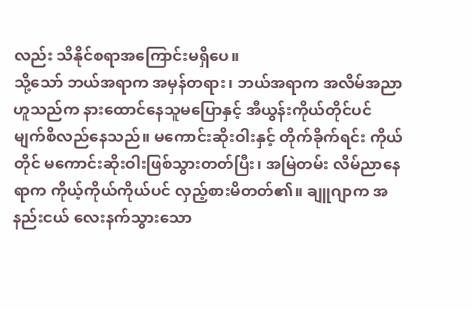လည်း သိနိုင်စရာအကြောင်းမရှိပေ။
သို့သော် ဘယ်အရာက အမှန်တရား၊ ဘယ်အရာက အလိမ်အညာဟူသည်က နားထောင်နေသူမပြောနှင့် အီယွန်းကိုယ်တိုင်ပင် မျက်စိလည်နေသည်။ မကောင်းဆိုးဝါးနှင့် တိုက်ခိုက်ရင်း ကိုယ်တိုင် မကောင်းဆိုးဝါးဖြစ်သွားတတ်ပြီး၊ အမြဲတမ်း လိမ်ညာနေရာက ကိုယ့်ကိုယ်ကိုယ်ပင် လှည့်စားမိတတ်၏။ ချူဂျာက အနည်းငယ် လေးနက်သွားသော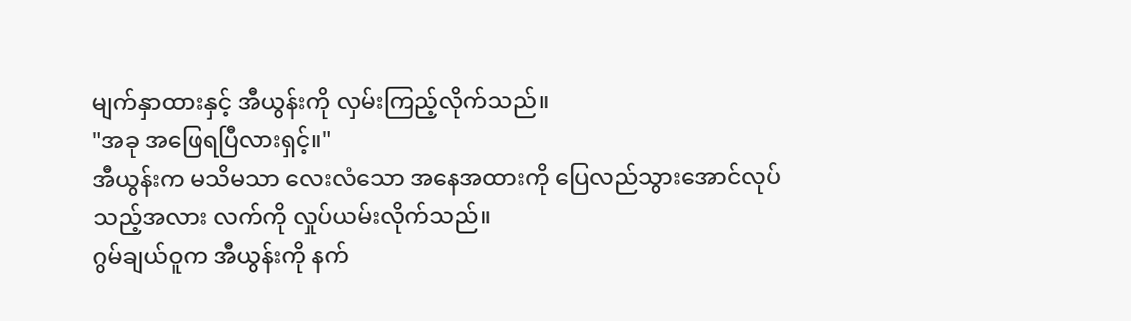မျက်နှာထားနှင့် အီယွန်းကို လှမ်းကြည့်လိုက်သည်။
"အခု အဖြေရပြီလားရှင့်။"
အီယွန်းက မသိမသာ လေးလံသော အနေအထားကို ပြေလည်သွားအောင်လုပ်သည့်အလား လက်ကို လှုပ်ယမ်းလိုက်သည်။
ဂွမ်ချယ်ဝူက အီယွန်းကို နက်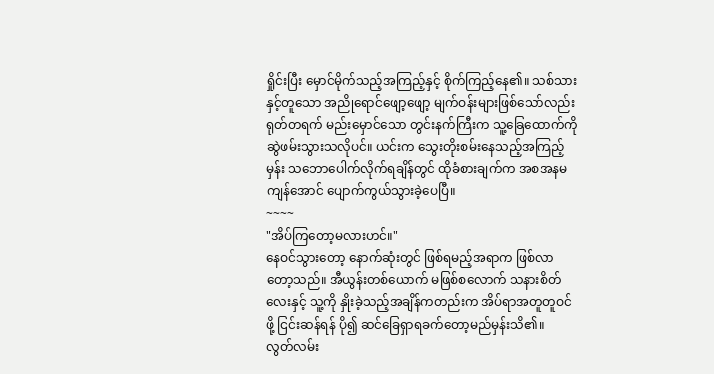ရှိုင်းပြီး မှောင်မိုက်သည့်အကြည့်နှင့် စိုက်ကြည့်နေ၏။ သစ်သားနှင့်တူသော အညိုရောင်ဖျော့ဖျော့ မျက်ဝန်းများဖြစ်သော်လည်း ရုတ်တရက် မည်းမှောင်သော တွင်းနက်ကြီးက သူ့ခြေထောက်ကို ဆွဲဖမ်းသွားသလိုပင်။ ယင်းက သွေးတိုးစမ်းနေသည့်အကြည့်မှန်း သဘောပေါက်လိုက်ရချိန်တွင် ထိုခံစားချက်က အစအနမကျန်အောင် ပျောက်ကွယ်သွားခဲ့ပေပြီ။
~~~~
"အိပ်ကြတော့မလားဟင်။"
နေဝင်သွားတော့ နောက်ဆုံးတွင် ဖြစ်ရမည့်အရာက ဖြစ်လာတော့သည်။ အီယွန်းတစ်ယောက် မဖြစ်စလောက် သနားစိတ်လေးနှင့် သူ့ကို နှိုးခဲ့သည့်အချိန်ကတည်းက အိပ်ရာအတူတူဝင်ဖို့ ငြင်းဆန်ရန် ပို၍ ဆင်ခြေရှာရခက်တော့မည်မှန်းသိ၏။
လွတ်လမ်း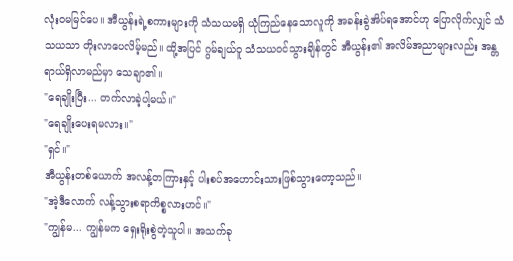လုံးဝမမြင်ပေ။ အီယွန်းရဲ့စကားများကို သံသယမရှိ ယုံကြည်နေသောလူကို အခန်းခွဲအိပ်ရအောင်ဟု ပြောလိုက်လျှင် သံသယသာ တိုးလာပေလိမ့်မည်။ ထို့အပြင် ဂွမ်ချယ်ဝူ သံသယဝင်သွားချိန်တွင် အီယွန်း၏ အလိမ်အညာများလည်း အန္တရာယ်ရှိလာမည်မှာ သေချာ၏။
"ရေချိုးပြီး... တက်လာခဲ့ပါ့မယ်။"
"ရေချိုးပေးရမလား။"
"ရှင်။"
အီယွန်းတစ်ယောက် အလန့်တကြားနှင့် ပါးစပ်အဟောင်းသားဖြစ်သွားတော့သည်။
"အဲ့ဒီလောက် လန့်သွားစရာကိစ္စလားဟင်။"
"ကျွန်မ... ကျွန်မက ရှေးရိုးစွဲတဲ့သူပါ။ အသက်ခု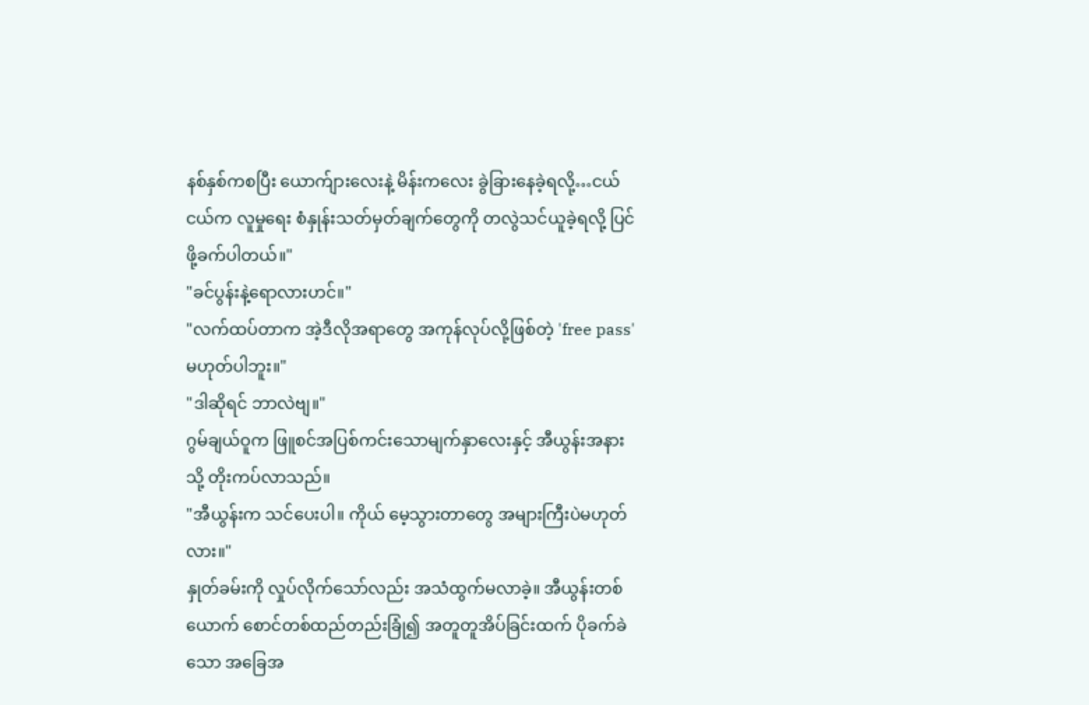နစ်နှစ်ကစပြီး ယောက်ျားလေးနဲ့ မိန်းကလေး ခွဲခြားနေခဲ့ရလို့…ငယ်ငယ်က လူမှုရေး စံနှုန်းသတ်မှတ်ချက်တွေကို တလွဲသင်ယူခဲ့ရလို့ ပြင်ဖို့ခက်ပါတယ်။"
"ခင်ပွန်းနဲ့ရောလားဟင်။"
"လက်ထပ်တာက အဲ့ဒီလိုအရာတွေ အကုန်လုပ်လို့ဖြစ်တဲ့ 'free pass' မဟုတ်ပါဘူး။"
"ဒါဆိုရင် ဘာလဲဗျ။"
ဂွမ်ချယ်ဝူက ဖြူစင်အပြစ်ကင်းသောမျက်နှာလေးနှင့် အီယွန်းအနားသို့ တိုးကပ်လာသည်။
"အီယွန်းက သင်ပေးပါ။ ကိုယ် မေ့သွားတာတွေ အများကြီးပဲမဟုတ်လား။"
နှုတ်ခမ်းကို လှုပ်လိုက်သော်လည်း အသံထွက်မလာခဲ့။ အီယွန်းတစ်ယောက် စောင်တစ်ထည်တည်းခြုံ၍ အတူတူအိပ်ခြင်းထက် ပိုခက်ခဲသော အခြေအ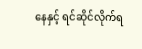နေနှင့် ရင်ဆိုင်လိုက်ရ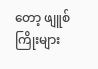တော့ ဖျူစ်ကြိုးများ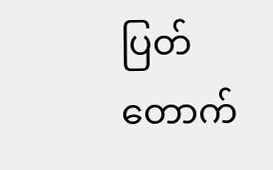ပြတ်တောက်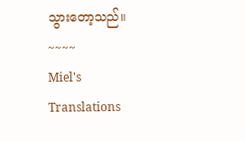သွားတော့သည်။
~~~~
Miel's Translations